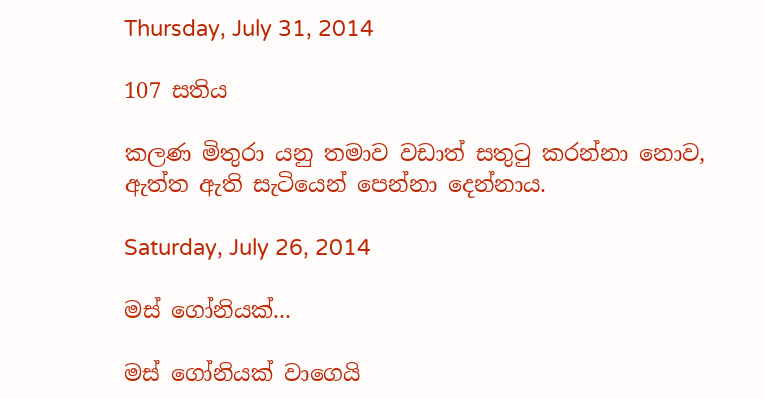Thursday, July 31, 2014

107 සතිය

කලණ මිතුරා යනු තමාව වඩාත් සතුටු කරන්නා නොව, ඇත්ත ඇති සැටියෙන් පෙන්නා දෙන්නාය.

Saturday, July 26, 2014

මස් ‍ගෝනියක්...

මස් ගෝනියක් වාගෙයි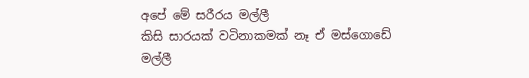අපේ මේ සරීරය මල්ලී
කිසි සාරයක් වටිනාකමක් නෑ ඒ මස්ගොඩේ මල්ලී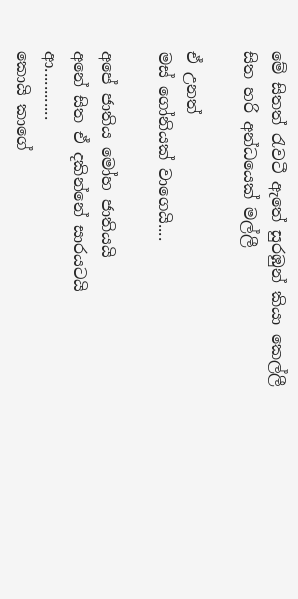මේ සිතත් රැවටී ඇතේ සුරඹුන් කියා කෙල්ලී
සිත හරි අන්ධයෙක් මල්ලී

ඒ උනත්
මස් ගෝනියක් වාගෙයි....

අපේ ජාතිය මෝහ ජාතියයි
අනේ සිත ඒ දකින්නේ සාරයටයි
ආ............
කොයි කාගේ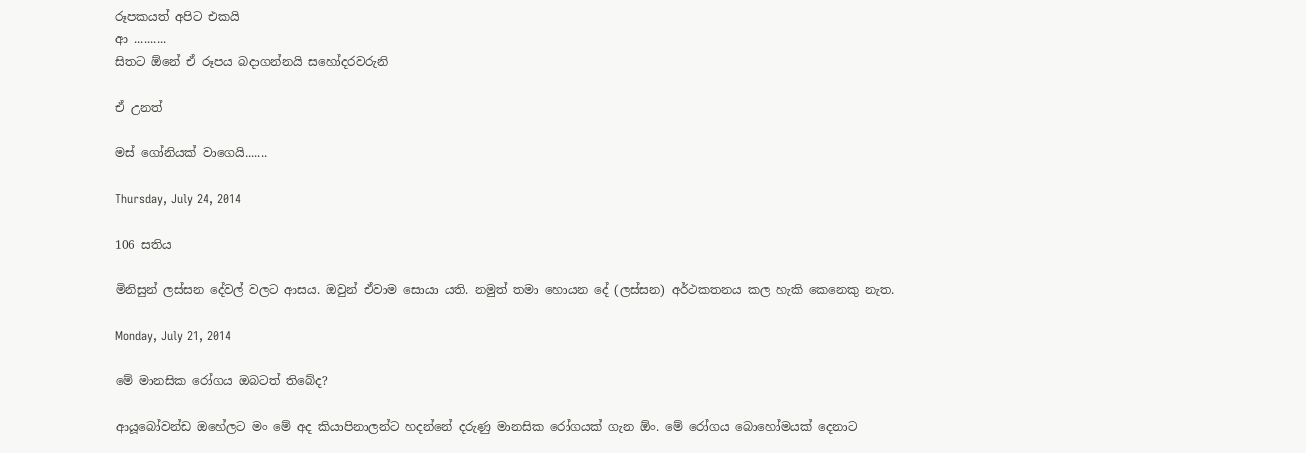රූපකයත් අපිට එකයි
ආ ..........
සිතට ඕනේ ඒ රූපය බදාගන්නයි සහෝදරවරුනි

ඒ උනත්

මස් ගෝනියක් වාගෙයි.......

Thursday, July 24, 2014

106 සතිය

මිනිසුන් ලස්සන දේවල් වලට ආසය. ඔවුන් ඒවාම සොයා යති. නමුත් තමා හොයන දේ (ලස්සන) අර්ථකතනය කල හැකි කෙනෙකු නැත.

Monday, July 21, 2014

මේ මානසික රෝගය ඔබටත් තිබේද?

ආයූබෝවන්ඩ ඔහේලට මං මේ අද කියාපිනාලන්ට හදන්නේ දරුණු මානසික රෝගයක් ගැන ඕං. මේ රෝගය බොහෝමයක් දෙනාට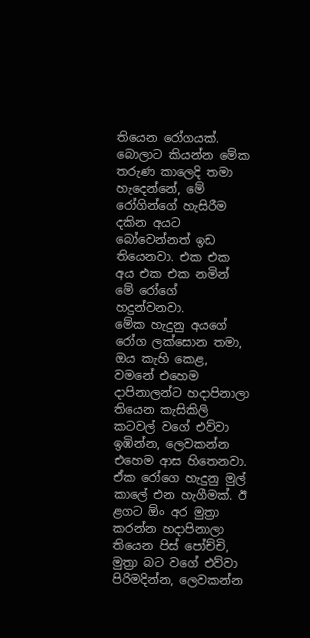තියෙන රෝගයක්. බොලාට කියන්න මේක තරුණ කාලෙදි තමා හැදෙන්නේ, මේ රෝගින්ගේ හැසිරීම දකින අයට බෝවෙන්නත් ඉඩ තියෙනවා. එක එක අය එක එක නමින් මේ රෝගේ හදුන්වනවා.
මේක හැදුනු අයගේ රෝග ලක්සොන තමා, ඔය කැහි කෙළ, වමනේ එහෙම දාපිනාලන්ට හදාපිනාලා තියෙන කැසිකිලි කටවල් වගේ එව්වා ඉඹින්න, ලෙවකන්න එහෙම ආස හිතෙනවා. ඒක රෝගෙ හැදුනු මුල් කාලේ එන හැගීමක්. ඊ ළගට ඕං අර මුත්‍රා කරන්න හදාපිනාලා තියෙන පිස් පෝච්චි, මුත්‍රා බට වගේ එව්වා පිරිමදින්න, ලෙවකන්න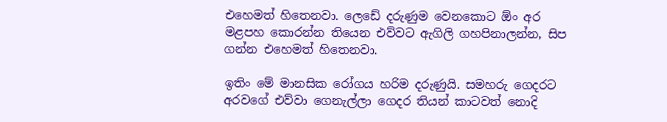එහෙමත් හිතෙනවා. ලෙඩේ දරුණුම වෙනකොට ඕං අර මළපහ කොරන්න තියෙන එව්වට ඇගිලි ගහපිනාලන්න, සිප ගන්න එහෙමත් හිතෙනවා.

ඉතිං මේ මානසික රෝගය හරිම දරුණුයි. සමහරු ගෙදරට අරවගේ එව්වා ගෙනැල්ලා ගෙදර තියන් ක‍ාටවත් නොදි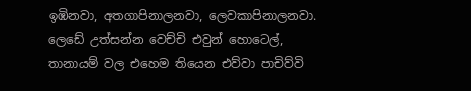ඉඹිනවා, අතගාපිනාලනවා, ලෙවකාපිනාලනවා. ලෙඩේ උත්සන්න වෙච්චි එවුන් හොටෙල්, තානායම් වල එහෙම තියෙන එව්වා පාචිව්වි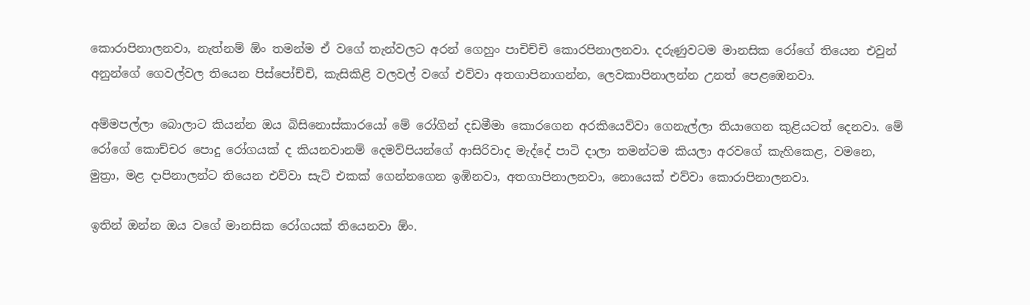කොරාපිනාලනවා, නැත්නම් ඕං තමන්ම ඒ වගේ තැන්වලට අරන් ගෙහුං පාචිච්චි කොරපිනාලනවා. දරුණුවටම මානසික රෝගේ තියෙන එවුන් අනුන්ගේ ගෙවල්වල තියෙන පිස්පෝච්චි, කැසිකිළි වලවල් වගේ එව්වා අතගාපිනාගන්න, ලෙවකාපිනාලන්න උනත් පෙළඹෙනවා.

අම්මපල්ලා බොලාට කියන්න ඔය බිසිනොස්කාරයෝ මේ රෝගින් දඩමීමා කොරගෙන අරකියෙව්වා ගෙනැල්ලා තියාගෙන කුළියටත් දෙනවා. මේ රෝගේ කොච්චර පොදු රෝගයක් ද කියනවානම් දෙමව්පියන්ගේ ආසිරිවාද මැද්දේ පාටි දාලා තමන්ටම කියලා අරවගේ කැහිකෙළ, වමනෙ, මුත්‍රා, මළ දාපිනාලන්‍ට තියෙන එව්වා සැට් එකක් ගෙන්නගෙන ඉඹිනවා, අතගාපිනාලනවා, නොයෙක් එව්වා කොරාපිනාලනවා.

ඉතින් ඔන්න ඔය වගේ මානසික රෝගයක් තියෙනවා ඕං.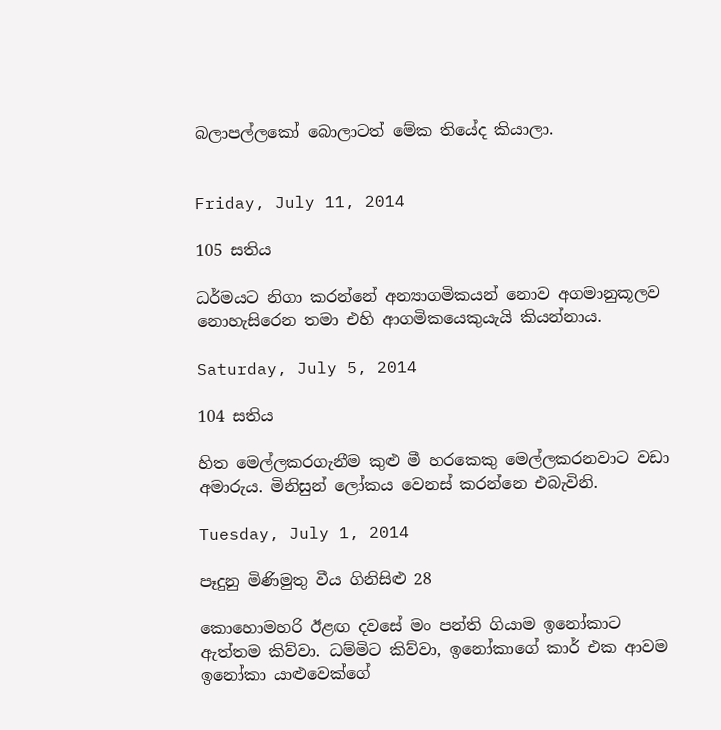බලාපල්ලකෝ බොලාටත් මේක තියේද කියාලා.


Friday, July 11, 2014

105 සතිය

ධර්මයට නිගා කරන්නේ අන්‍යාගමිකයන් නොව අගමානුකූලව නොහැසිරෙන තමා එහි ආගමිකයෙකුයැයි කියන්නාය.

Saturday, July 5, 2014

104 සතිය

හිත මෙල්ලකරගැනීම කුළු මී හරකෙකු මෙල්ලකරනවාට වඩා අමාරුය. මිනිසුන් ලෝකය වෙනස් කරන්නෙ එබැවිනි.

Tuesday, July 1, 2014

පෑදුනු මිණිමුතු වීය ගිනිසිළු 28

කොහොමහරි ඊළඟ දවසේ මං පන්ති ගියාම ඉනෝකාට ඇත්තම කිව්වා. ධම්මිට කිව්වා, ඉනෝකාගේ කාර් එක ආවම ඉනෝකා යාළුවෙක්ගේ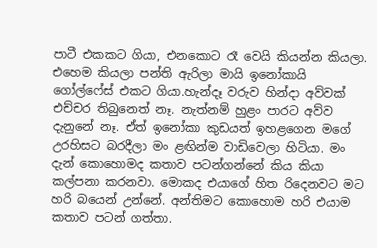පාටී එකකට ගියා, එනකොට රෑ වෙයි කියන්න කියලා. එහෙම කියලා පන්ති ඇරිලා මායි ඉනෝකායි ගෝල්ෆේස් එකට ගියා.හැන්දෑ වරුව හින්දා අව්වක් එච්චර තිබුනෙත් නෑ. නැත්නම් හුළං පාරට අව්ව දැනුනේ නෑ. ඒත් ඉනෝකා කුඩයත් ඉහළගෙන මගේ උරහිසට බරදීලා මං ළඟින්ම වාඩිවෙලා හිටියා. මං දැන් කොහොමද කතාව පටන්ගන්නේ කිය කියා කල්පනා කරනවා. මොකද එයාගේ හිත රිදෙනවට මට හරි බයෙන් උන්නේ. අන්තිමට කොහොම හරි එයාම කතාව පටන් ගත්තා.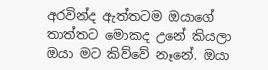අරවින්ද ඇත්තටම ඔයාගේ තාත්තට මොකද උනේ කියලා ඔයා මට කිව්වේ නෑනේ. ඔයා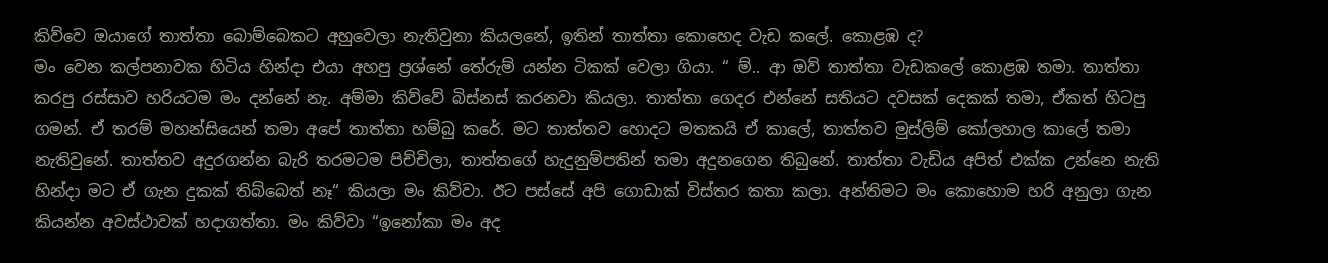කිව්වෙ ඔයාගේ තාත්තා බොම්බෙකට අහුවෙලා නැතිවුනා කියලනේ, ඉතින් තාත්තා කොහෙද වැඩ කලේ. කොළඹ ද?
මං වෙන කල්පනාවක හිටිය හින්දා එයා අහපු ප්‍රශ්නේ තේරුම් යන්න ටිකක් වෙලා ගියා. “ ම්.. ආ ඔව් තාත්තා වැඩකලේ කොළඹ තමා. තාත්තා කරපු රස්සාව හරියටම මං දන්නේ නැ. අම්මා කිව්වේ බිස්නස් කරනවා කියලා. තාත්තා ගෙදර එන්නේ සතියට දවසක් දෙකක් තමා, ඒකත් හිටපු ගමන්. ඒ තරම් මහන්සියෙන් තමා අපේ තාත්තා හම්බු කරේ. මට තාත්තව හොදට මතකයි ඒ කාලේ, තාත්තව මුස්ලිම් කෝලහාල කාලේ තමා නැතිවුනේ. තාත්තව අදුරගන්න බැරි තරමටම පිච්චිලා, තාත්තගේ හැදුනුම්පතින් තමා අදුනගෙන තිබුනේ. තාත්තා වැඩිය අපිත් එක්ක උන්නෙ නැති හින්දා මට ඒ ගැන දුකක් තිබ්බෙත් නෑ“ කියලා මං කිව්වා. ඊට පස්සේ අපි ගොඩාක් විස්තර කතා කලා. අන්තිමට මං කොහොම හරි අනුලා ගැන කියන්න අවස්ථාවක් හදාගත්තා. මං කිව්වා “ඉනෝකා මං අද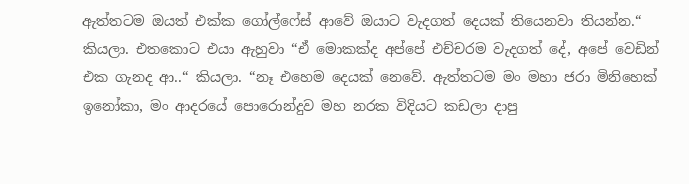ඇත්තටම ඔයත් එක්ක ගෝල්ෆේස් ආවේ ඔයාට වැදගත් දෙයක් තියෙනවා තියන්න.“ කියලා. එතකොට එයා ඇහුවා “ඒ මොකක්ද අප්පේ එච්චරම වැදගත් දේ, අපේ වෙඩින් එක ගැනද ආ..“ කියලා. “නෑ එහෙම දෙයක් නෙවේ. ඇත්තටම මං මහා ජරා මිනිහෙක් ඉනෝකා, මං ආදරයේ පොරොන්දුව මහ නරක විදියට කඩලා දාපු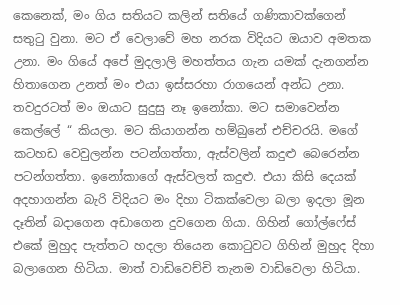කෙනෙක්, මං ගිය සතියට කලින් සතියේ ගණිකාවක්ගෙන් සතුටු වුනා. මට ඒ වෙලාවේ මහ නරක විදියට ඔයාව අමතක උනා. මං ගියේ අපේ මුදලාලි මහත්තය ගැන යමක් දැනගන්න හිතාගෙන උනත් මං එයා ඉස්සරහා රාගයෙන් අන්ධ උනා. තවදුරටත් මං ඔයාට සුදුසු නෑ ඉනෝකා. මට සමාවෙන්න කෙල්ලේ “ කියලා. මට කියාගන්න හම්බුනේ එච්චරයි. මගේ කටහඩ වෙවුලන්න පටන්ගත්තා, ඇස්වලින් කදුළු බෙරෙන්න පටන්ගත්තා. ඉනෝකාගේ ඇස්වලත් කදුළු. එයා කිසි දෙයක් අදහාගන්න බැරි විදියට මං දිහා ටිකක්වෙලා බලා ඉදලා මූන දෑතින් බදාගෙන අඩාගෙන දුවගෙන ගියා. ගිහින් ගෝල්ෆේස් එකේ මුහුද පැත්තට හදලා තියෙන කොටුවට ගිහින් මුහුද දිහා බලාගෙන හිටියා. මාත් වාඩිවෙච්චි තැනම වාඩිවෙලා හිටියා.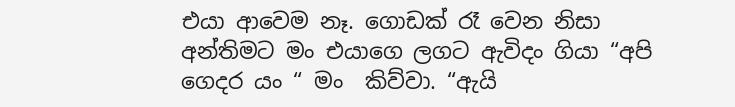එයා ආවෙම නෑ. ගොඩක් රෑ වෙන නිසා අන්තිමට මං එයාගෙ ලගට ඇවිදං ගියා “අපි ගෙදර යං “ මං  කිව්වා. “ඇයි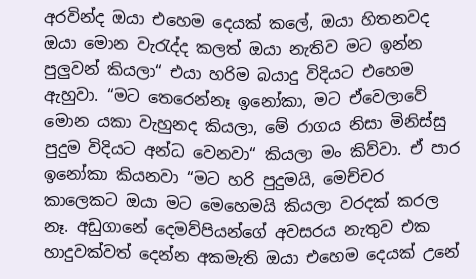අරවින්ද ඔයා එහෙම දෙයක් කලේ, ඔයා හිතනවද ඔයා මොන වැරැද්ද කලත් ඔයා නැතිව මට ඉන්න පුලුවන් කියලා“ එයා හරිම බයාදු විදියට එහෙම ඇහුවා. “මට තෙරෙන්නෑ ඉනෝකා, මට ඒවෙලාවේ මොන යකා වැහුනද කියලා, මේ රාගය නිසා මිනිස්සු පුදුම විදියට අන්ධ වෙනවා“ කියලා මං කිව්වා. ඒ පාර ඉනෝකා කියනවා “මට හරි පුදුමයි, මෙච්චර කාලෙකට ඔයා මට මෙහෙමයි කියලා වරදක් කරල නෑ. අඩුගානේ දෙමව්පියන්ගේ අවසරය නැතුව එක හාදුවක්වත් දෙන්න අකමැති ඔයා එහෙම දෙයක් උනේ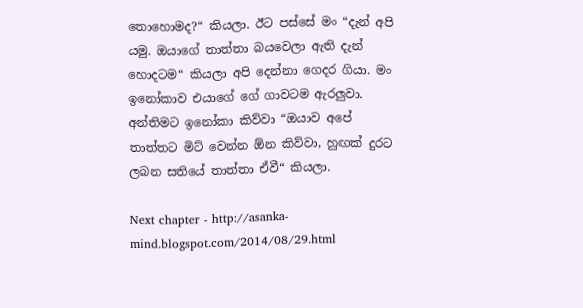තොහොමද?“ කියලා. ඊට පස්සේ මං “දැන් අපි යමු. ඔයාගේ තාත්තා බයවෙලා ඇති දැන් හොදටම“ කියලා අපි දෙන්නා ගෙදර ගියා. මං ඉනෝකාව එයාගේ ගේ ගාවටම ඇරලුවා. අන්තිමට ඉනෝකා කිව්වා “ඔයාව අපේ තාත්තට මිට් වෙන්න ඕන කිව්වා, හුඟක් දුරට ලබන සතියේ තාත්තා ඒවී“ කියලා.

Next chapter - http://asanka-mind.blogspot.com/2014/08/29.html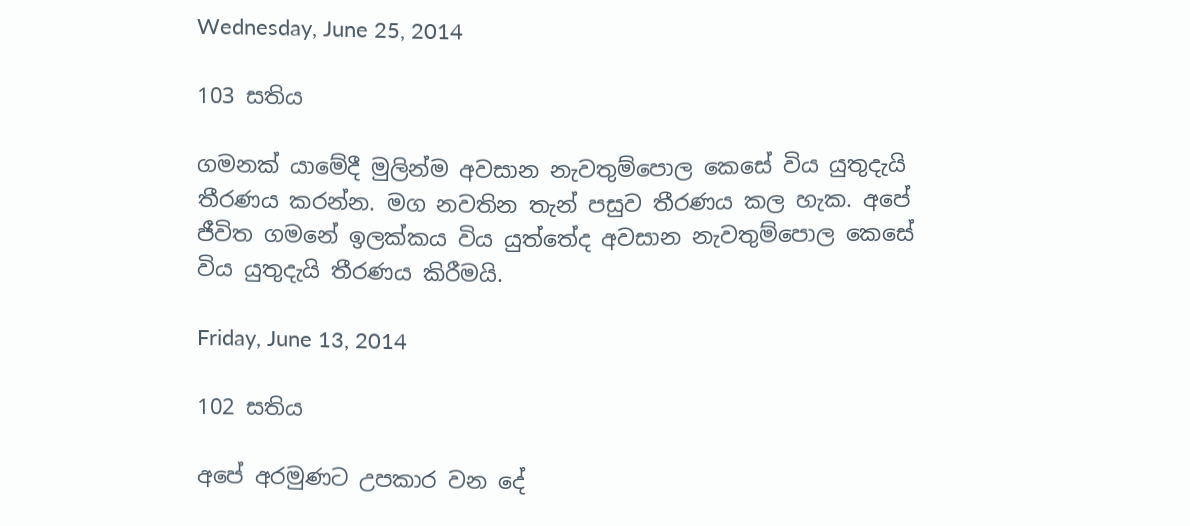Wednesday, June 25, 2014

103 සතිය

ගමනක් යාමේදී මුලින්ම අවසාන නැවතුම්පොල කෙසේ විය යුතුදැයි තීරණය කරන්න. මග නවතින තැන් පසුව තීරණය කල හැක. අපේ ජීවිත ගමනේ ඉලක්කය විය යුත්තේද අවසාන නැවතුම්පොල කෙසේ විය යුතුදැයි තීරණය කිරීමයි.

Friday, June 13, 2014

102 සතිය

අපේ අරමුණට උපකාර වන දේ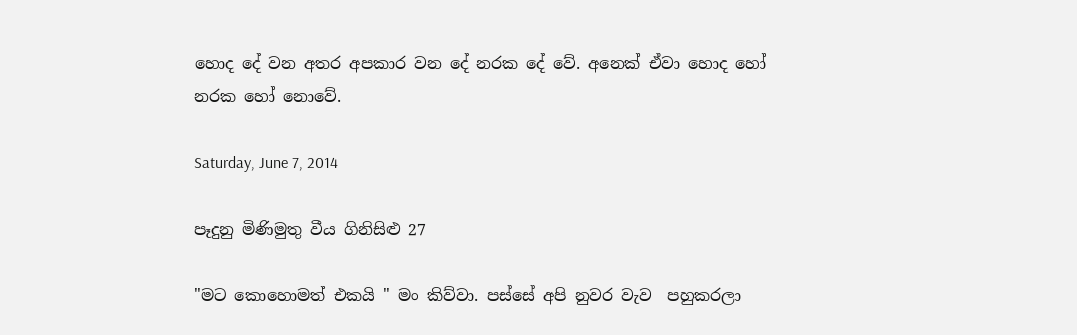හොද දේ වන අතර අපකාර වන දේ නරක දේ වේ. අනෙක් ඒවා හොද හෝ නරක හෝ නොවේ.

Saturday, June 7, 2014

පෑදුනු මිණිමුතු වීය ගිනිසිළු 27

"මට කොහොමත් එකයි " මං කිව්වා. පස්සේ අපි නුවර වැව  පහුකරලා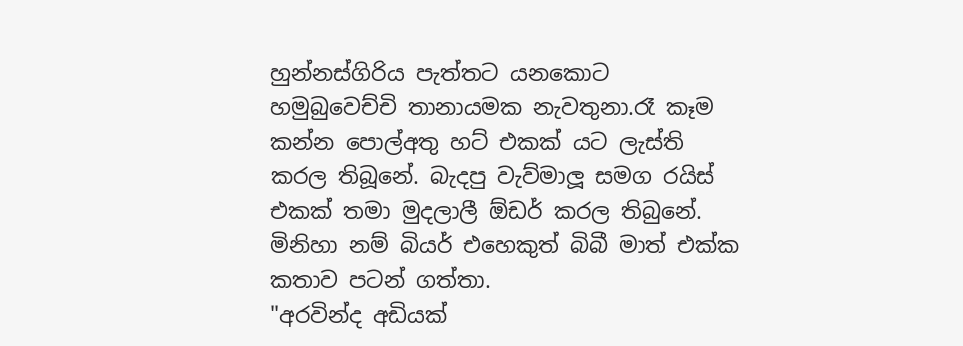හුන්නස්ගිරිය පැත්තට යනකොට හමුබුවෙච්චි තානායමක නැවතුනා.රෑ කෑම කන්න පොල්අතු හට් එකක් යට ලැස්ති කරල තිබූනේ. බැදපු වැව්මාලූ සමග රයිස් එකක් තමා මුදලාලී ඕඩර් කරල තිබුනේ. මිනිහා නම් බියර් එහෙකුත් බිබී මාත් එක්ක කතාව පටන් ගත්තා.
"අරවින්ද අඩියක්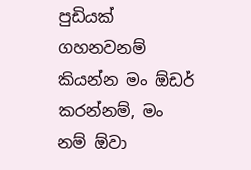පුඩියක් ගහනවනම් කියන්න මං ඕඩර් කරන්නම්, මං නම් ඕවා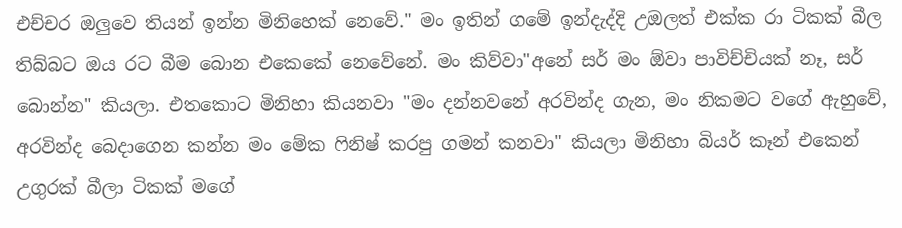එච්චර ඔලුවෙ තියන් ඉන්න මිනිහෙක් නෙවේ." මං ඉතින් ගමේ ඉන්දැද්දි උඔලත් එක්ක රා ටිකක් බීල තිබ්බට ඔය රට බීම බොන එකෙකේ නෙවේනේ. මං කිව්වා"අනේ සර් මං ඕවා පාවිච්චියක් නෑ, සර් බොන්න" කියලා. එතකොට මිනිහා කියනවා "මං දන්නවනේ අරවින්ද ගැන, මං නිකමට වගේ ඇහුවේ, අරවින්ද බෙදාගෙන කන්න මං මේක ෆිනිෂ් කරපු ගමන් කනවා" කියලා මිනිහා බියර් කෑන් එකෙන් උගුරක් බීලා ටිකක් මගේ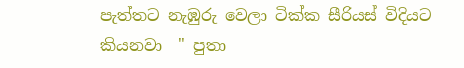පැත්තට නැඹුරු වෙලා ටික්ක සීරියස් විදියට කියනවා  " පුතා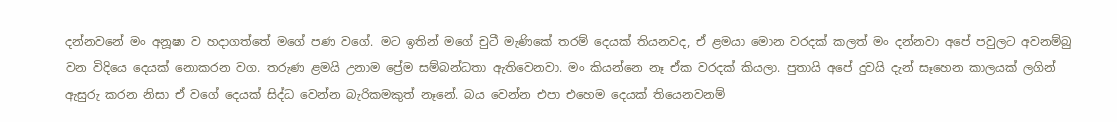දන්නවනේ මං අනූෂා ව හදාගත්තේ මගේ පණ වගේ. මට ඉතින් මගේ චුටී මැණිකේ තරම් දෙයක් තියනවද, ඒ ළමයා මොන වරදක් කලත් මං දන්නවා අපේ පවුලට අවනම්බු වන විදියෙ දෙයක් නොකරන වග. තරුණ ළමයි උනාම ප්‍රේම සම්බන්ධතා ඇතිවෙනවා. මං කියන්නෙ නෑ ඒක වරදක් කියලා. පුතායි අපේ දුවයි දැන් සෑහෙන කාලයක් ලගින් ඇසුරු කරන නිසා ඒ වගේ දෙයක් සිද්ධ වෙන්න බැරිකමකුත් නෑනේ. බය වෙන්න එපා එහෙම දෙයක් තියෙනවනම්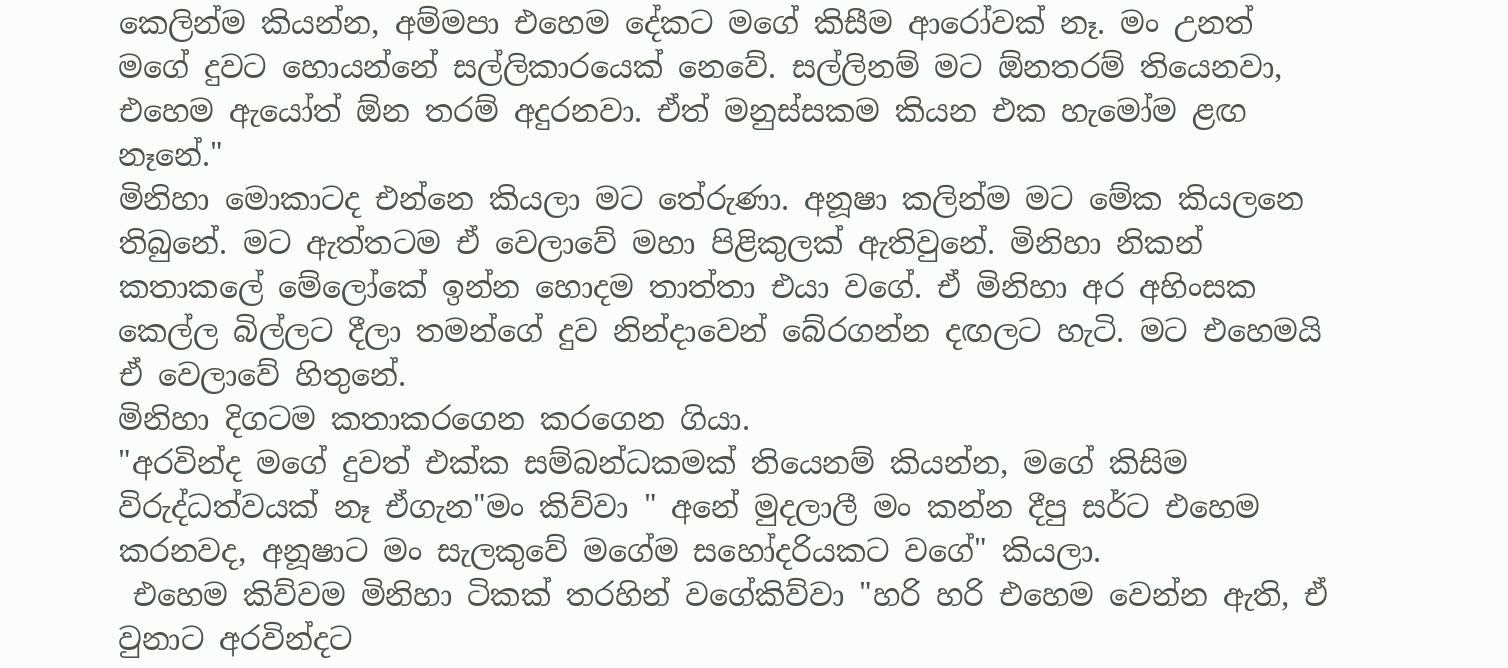කෙලින්ම කියන්න, අම්මපා එහෙම දේකට මගේ කිසීම ආරෝවක් නෑ. මං උනත් මගේ දුවට හොයන්නේ සල්ලිකාරයෙක් නෙවේ. සල්ලිනම් මට ඕනතරම් තියෙනවා, එහෙම ඇයෝත් ඕන තරම් අදුරනවා. ඒත් මනුස්සකම කියන එක හැමෝම ළඟ නෑනේ."
මිනිහා මොකාටද එන්නෙ කියලා මට තේරුණා. අනූෂා කලින්ම මට මේක කියලනෙ තිබුනේ. මට ඇත්තටම ඒ වෙලාවේ මහා පිළිකුලක් ඇතිවුනේ. මිනිහා නිකන් කතාකලේ මේලෝකේ ඉන්න හොදම තාත්තා එයා වගේ. ඒ මිනිහා අර අහිංසක කෙල්ල බිල්ලට දීලා තමන්ගේ දුව නින්දාවෙන් බේරගන්න දඟලට හැටි. මට එහෙමයි ඒ වෙලාවේ හිතුනේ.
මිනිහා දිගටම කතාකරගෙන කරගෙන ගියා.
"අරවින්ද මගේ දුවත් එක්ක සම්බන්ධකමක් තියෙනම් කියන්න, මගේ කිසිම විරුද්ධත්වයක් නෑ ඒගැන"මං කිව්වා " අනේ මුදලාලී මං කන්න දීපු සර්ට එහෙම කරනවද, අනූෂාට මං සැලකුවේ මගේම සහෝදරියකට වගේ" කියලා.
 එහෙම කිව්වම මිනිහා ටිකක් තරහින් වගේකිව්වා "හරි හරි එහෙම වෙන්න ඇති, ඒ වුනාට අරවින්දට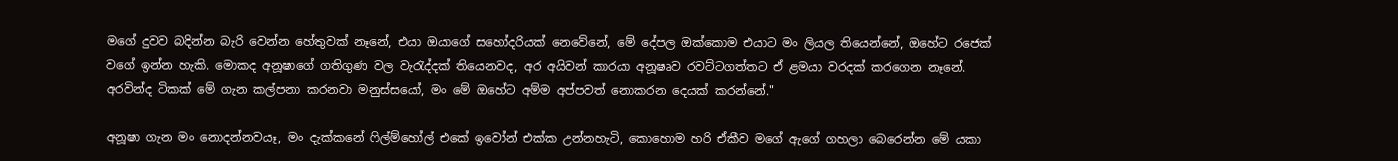මගේ දුවව බදින්න බැරි වෙන්න හේතුවක් නෑනේ, එයා ඔයාගේ සහෝදරියක් නෙවේනේ, මේ දේපල ඔක්කොම එයාට මං ලියල තියෙන්නේ, ඔහේට රජෙක් වගේ ඉන්න හැකි. මොකද අනූෂාගේ ගතිගුණ වල වැරැද්දක් තියෙනවද, අර අයිවන් කාරයා අනූෂෘව රවට්ටගත්තට ඒ ළමයා වරදක් කරගෙන නෑනේ. අරවින්ද ටිකක් මේ ගැන කල්පනා කරනවා මනුස්සයෝ, මං මේ ඔහේට අම්ම අප්පවත් නොකරන දෙයක් කරන්නේ."

අනූෂා ගැන මං නොදන්නවයෑ, මං දැක්කනේ ෆිල්ම්හෝල් එකේ ඉවෝන් එක්ක උන්නහැටි, කොහොම හරි ඒකීව මගේ ඇගේ ගහලා බෙරෙන්න මේ යකා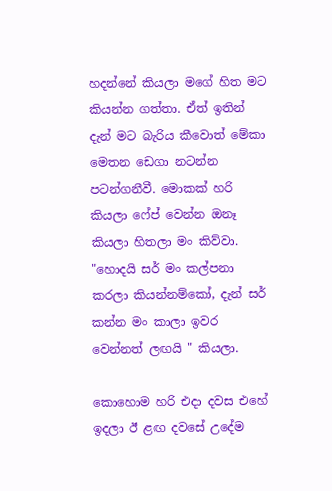හදන්නේ කියලා මගේ හිත මට කියන්න ගත්තා. ඒත් ඉතින් දැන් මට බැරිය කීවොත් මේකා මෙතන ඩෙගා නටන්න පටන්ගනීවී. මොකක් හරි කියලා ෆේප් වෙන්න ඔනෑ කියලා හිතලා මං කිව්වා. "හොදයි සර් මං කල්පනා කරලා කියන්නම්කෝ, දැන් සර් කන්න මං කාලා ඉවර වෙන්නත් ලඟයි " කියලා.

කොහොම හරි එදා දවස එහේ ඉදලා ඊ ළඟ දවසේ උදේම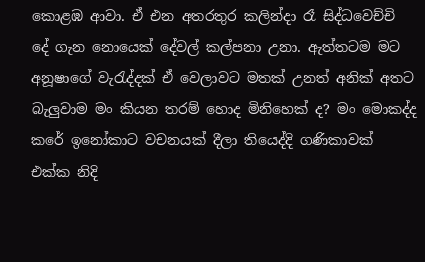කොළඹ ආවා. ඒ එන අතරතුර කලින්දා රෑ සිද්ධවෙච්චි දේ ගැන නොයෙක් දේවල් කල්පනා උනා. ඇත්තටම මට අනූෂාගේ වැරැද්දක් ඒ වෙලාවට මතක් උනත් අනික් අතට බැලුවාම මං කියන තරම් හොද මිනිහෙක් ද? මං මොකද්ද කරේ ඉනෝකාට වචනයක් දීලා තියෙද්දි ගණිකාවක් එක්ක නිදි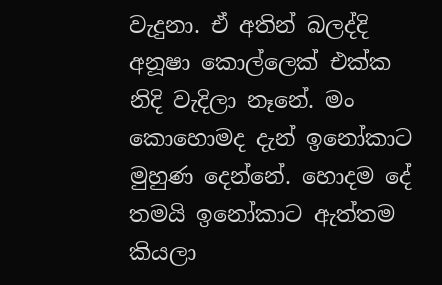වැදුනා. ඒ අතින් බලද්දි අනූෂා කොල්ලෙක් එක්ක නිදි වැදිලා නෑනේ. මං කොහොමද දැන් ඉනෝකාට මුහුණ දෙන්නේ. හොදම දේ තමයි ඉනෝකාට ඇත්තම කියලා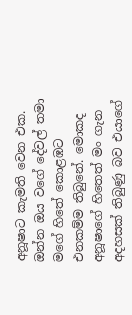අනූෂාට කැමති වෙන එක. ඔන්න ඔය වගේ දේවල් තමා මගේ හිතේ කොළඹට එනකම්ම තිබුනේ. මොකද  අනූෂාගේ හිතෙත් මං ගැන අදහසක් තිබුණු බව එයාගේ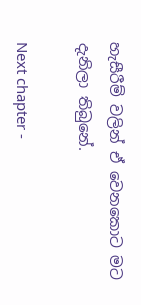හැසීරීම් වලින් ඒ වෙනකොට මට දැනිලා තිබුනේ.

Next chapter -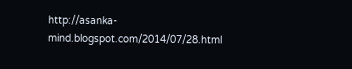http://asanka-mind.blogspot.com/2014/07/28.html